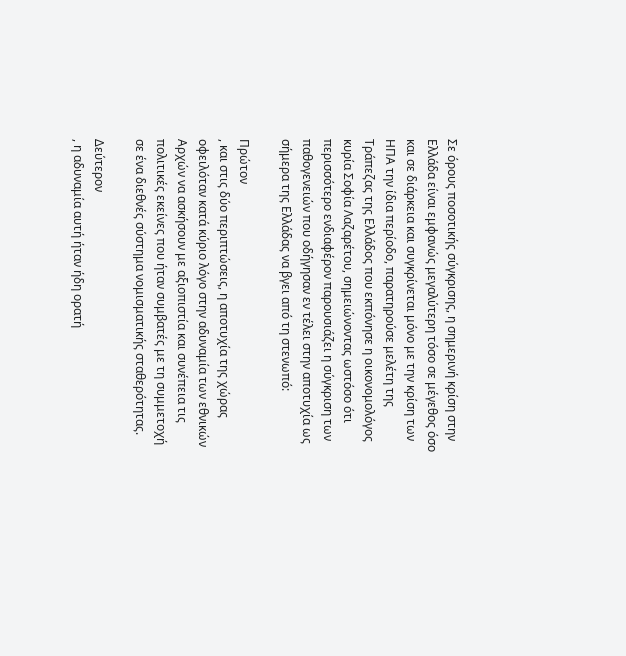Σε όρους ποσοτικής σύγκρισης, η σημερινή κρίση στην Ελλάδα είναι εμφανώς μεγαλύτερη τόσο σε μέγεθος όσο και σε διάρκεια και συγκρίνεται μόνο με την κρίση των ΗΠΑ την ίδια περίοδο, παρατηρούσε μελέτη της Τράπεζας της Ελλάδος που εκπόνησε η οικονομολόγος κυρία Σοφία Λαζαρέτου, σημειώνοντας ωστόσο ότι περισσότερο ενδιαφέρον παρουσιάζει η σύγκριση των παθογενειών που οδήγησαν εν τέλει στην αποτυχία ως σήμερα της Ελλάδας να βγει από τη στενωπό:

Πρώτον
, και στις δύο περιπτώσεις, η αποτυχία της χώρας οφειλόταν κατά κύριο λόγο στην αδυναμία των εθνικών Αρχών να ασκήσουν με αξιοπιστία και συνέπεια τις πολιτικές εκείνες που ήταν συμβατές με τη συμμετοχή σε ένα διεθνές σύστημα νομισματικής σταθερότητας.

Δεύτερον
, η αδυναμία αυτή ήταν ήδη ορατή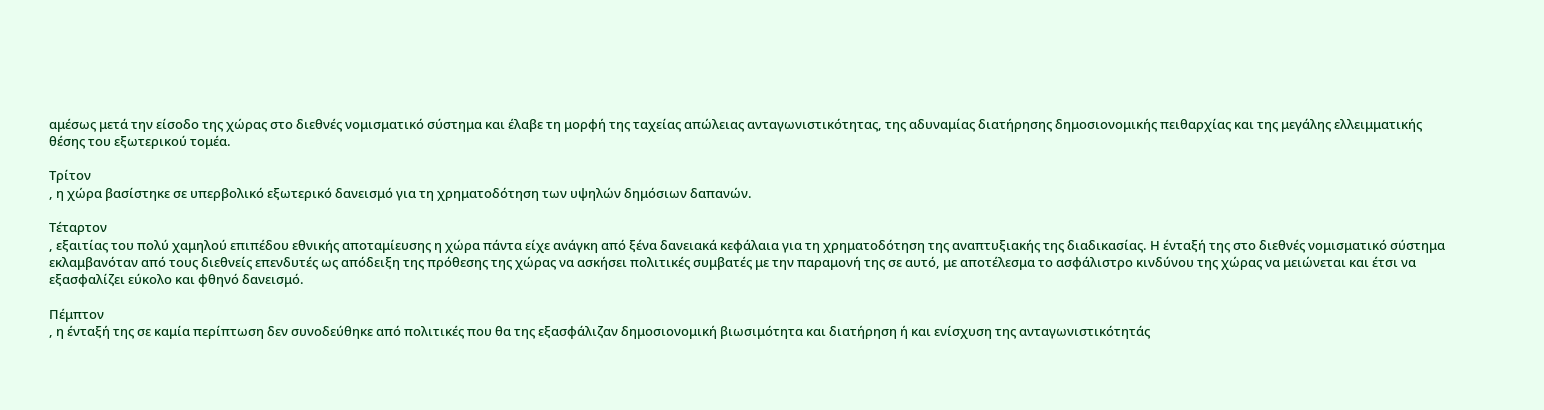αμέσως μετά την είσοδο της χώρας στο διεθνές νομισματικό σύστημα και έλαβε τη μορφή της ταχείας απώλειας ανταγωνιστικότητας, της αδυναμίας διατήρησης δημοσιονομικής πειθαρχίας και της μεγάλης ελλειμματικής θέσης του εξωτερικού τομέα.

Τρίτον
, η χώρα βασίστηκε σε υπερβολικό εξωτερικό δανεισμό για τη χρηματοδότηση των υψηλών δημόσιων δαπανών.

Τέταρτον
, εξαιτίας του πολύ χαμηλού επιπέδου εθνικής αποταμίευσης η χώρα πάντα είχε ανάγκη από ξένα δανειακά κεφάλαια για τη χρηματοδότηση της αναπτυξιακής της διαδικασίας. Η ένταξή της στο διεθνές νομισματικό σύστημα εκλαμβανόταν από τους διεθνείς επενδυτές ως απόδειξη της πρόθεσης της χώρας να ασκήσει πολιτικές συμβατές με την παραμονή της σε αυτό, με αποτέλεσμα το ασφάλιστρο κινδύνου της χώρας να μειώνεται και έτσι να εξασφαλίζει εύκολο και φθηνό δανεισμό.

Πέμπτον
, η ένταξή της σε καμία περίπτωση δεν συνοδεύθηκε από πολιτικές που θα της εξασφάλιζαν δημοσιονομική βιωσιμότητα και διατήρηση ή και ενίσχυση της ανταγωνιστικότητάς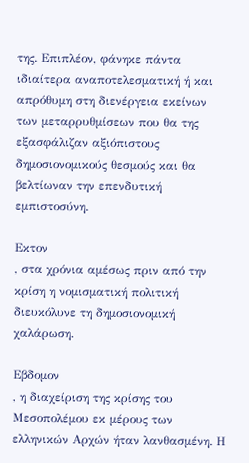της. Επιπλέον, φάνηκε πάντα ιδιαίτερα αναποτελεσματική ή και απρόθυμη στη διενέργεια εκείνων των μεταρρυθμίσεων που θα της εξασφάλιζαν αξιόπιστους δημοσιονομικούς θεσμούς και θα βελτίωναν την επενδυτική εμπιστοσύνη.

Εκτον
, στα χρόνια αμέσως πριν από την κρίση η νομισματική πολιτική διευκόλυνε τη δημοσιονομική χαλάρωση.

Εβδομον
, η διαχείριση της κρίσης του Μεσοπολέμου εκ μέρους των ελληνικών Αρχών ήταν λανθασμένη. Η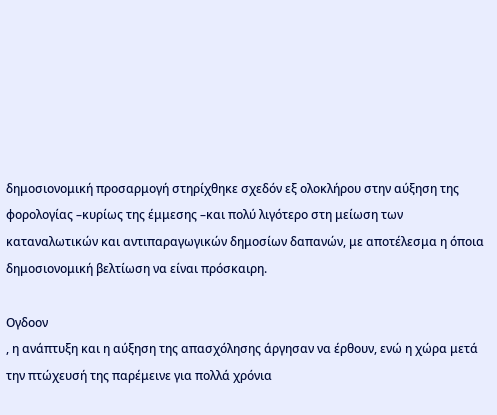δημοσιονομική προσαρμογή στηρίχθηκε σχεδόν εξ ολοκλήρου στην αύξηση της φορολογίας –κυρίως της έμμεσης –και πολύ λιγότερο στη μείωση των καταναλωτικών και αντιπαραγωγικών δημοσίων δαπανών, με αποτέλεσμα η όποια δημοσιονομική βελτίωση να είναι πρόσκαιρη.

Ογδοον
, η ανάπτυξη και η αύξηση της απασχόλησης άργησαν να έρθουν, ενώ η χώρα μετά την πτώχευσή της παρέμεινε για πολλά χρόνια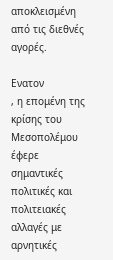αποκλεισμένη από τις διεθνές αγορές.

Ενατoν
, η επομένη της κρίσης του Μεσοπολέμου έφερε σημαντικές πολιτικές και πολιτειακές αλλαγές με αρνητικές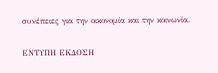συνέπειες για την οικονομία και την κοινωνία.

ΕΝΤΥΠΗ ΕΚΔΟΣΗ